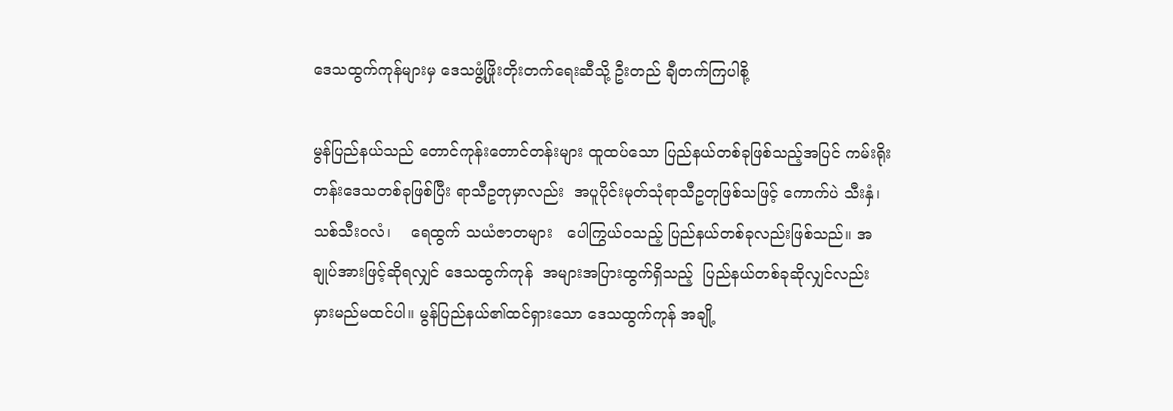ဒေသထွက်ကုန်များမှ ဒေသဖွံ့ဖြိုးတိုးတက်ရေးဆီသို့ ဦးတည် ချီတက်ကြပါစို့

မွန်ပြည်နယ်သည် တောင်ကုန်းတောင်တန်းများ ထူထပ်သော ပြည်နယ်တစ်ခုဖြစ်သည့်အပြင် ကမ်းရိုးတန်းဒေသတစ်ခုဖြစ်ပြီး ရာသီဥတုမှာလည်း  အပူပိုင်းမုတ်သုံရာသီဥတုဖြစ်သဖြင့် ကောက်ပဲ သီးနှံ၊ သစ်သီးဝလံ၊    ရေထွက် သယံဇာတများ   ပေါကြွယ်ဝသည့် ပြည်နယ်တစ်ခုလည်းဖြစ်သည်။ အချုပ်အားဖြင့်ဆိုရလျှင် ဒေသထွက်ကုန်  အများအပြားထွက်ရှိသည့်  ပြည်နယ်တစ်ခုဆိုလျှင်လည်း မှားမည်မထင်ပါ။ မွန်ပြည်နယ်၏ထင်ရှားသော ဒေသထွက်ကုန် အချို့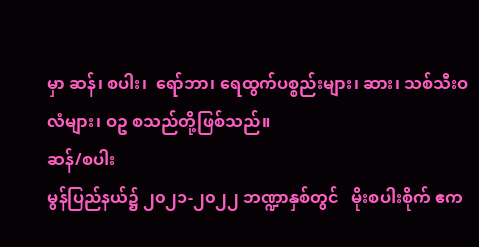မှာ ဆန်၊ စပါး၊  ရော်ဘာ၊ ရေထွက်ပစ္စည်းများ၊ ဆား၊ သစ်သီးဝလံများ၊ ဝဥ စသည်တို့ဖြစ်သည်။
ဆန်/စပါး
မွန်ပြည်နယ်၌ ၂၀၂၁-၂၀၂၂ ဘဏ္ဍာနှစ်တွင်   မိုးစပါးစိုက် ဧက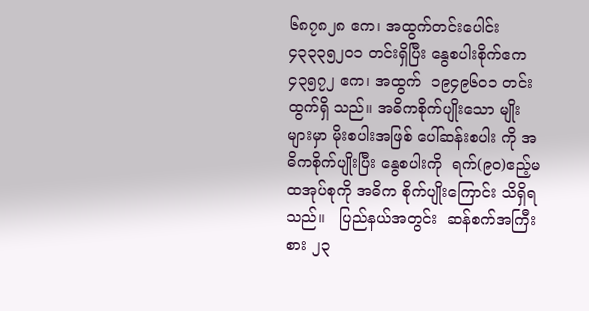၆၈၇၈၂၈ ဧက၊ အထွက်တင်းပေါင်း    ၄၃၃၃၅၂၀၁ တင်းရှိပြီး နွေစပါးစိုက်ဧက  ၄၃၅၇၂ ဧက၊ အထွက်  ၁၉၄၉၆၀၁ တင်း ထွက်ရှိ သည်။ အဓိကစိုက်ပျိုးသော မျိုးများမှာ မိုးစပါးအဖြစ် ပေါ်ဆန်းစပါး ကို အဓိကစိုက်ပျိုးပြီး နွေစပါးကို  ရက်(၉၀)ဧည့်မထအုပ်စုကို အဓိက စိုက်ပျိုးကြောင်း သိရှိရသည်။   ပြည်နယ်အတွင်း  ဆန်စက်အကြီးစား ၂၃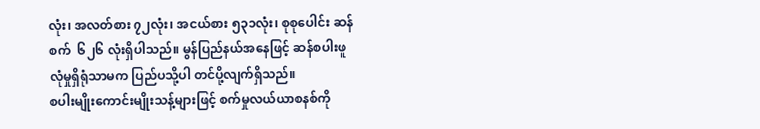လုံး၊ အလတ်စား ၇၂လုံး၊ အငယ်စား ၅၃၁လုံး၊ စုစုပေါင်း ဆန်စက်  ၆၂၆ လုံးရှိပါသည်။ မွန်ပြည်နယ်အနေဖြင့် ဆန်စပါးဖူလုံမှုရှိရုံသာမက ပြည်ပသို့ပါ တင်ပို့လျက်ရှိသည်။
စပါးမျိုးကောင်းမျိုးသန့်များဖြင့် စက်မှုလယ်ယာစနစ်ကို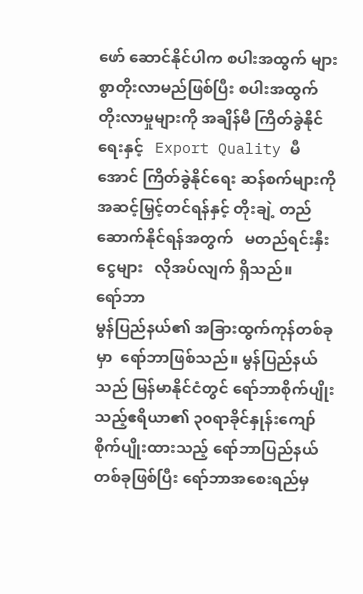ဖော် ဆောင်နိုင်ပါက စပါးအထွက် များစွာတိုးလာမည်ဖြစ်ပြီး စပါးအထွက် တိုးလာမှုများကို အချိန်မီ ကြိတ်ခွဲနိုင်ရေးနှင့်   Export Quality မီ အောင် ကြိတ်ခွဲနိုင်ရေး ဆန်စက်များကို အဆင့်မြှင့်တင်ရန်နှင့် တိုးချဲ့ တည်ဆောက်နိုင်ရန်အတွက်   မတည်ရင်းနှီးငွေများ   လိုအပ်လျက် ရှိသည်။
ရော်ဘာ
မွန်ပြည်နယ်၏ အခြားထွက်ကုန်တစ်ခုမှာ  ရော်ဘာဖြစ်သည်။ မွန်ပြည်နယ်သည် မြန်မာနိုင်ငံတွင် ရော်ဘာစိုက်ပျိုးသည့်ဧရိယာ၏ ၃၀ရာခိုင်နှုန်းကျော် စိုက်ပျိုးထားသည့် ရော်ဘာပြည်နယ်တစ်ခုဖြစ်ပြီး ရော်ဘာအစေးရည်မှ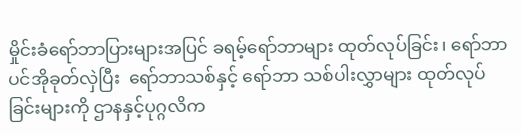မှိုင်းခံရော်ဘာပြားများအပြင် ခရမ့်ရော်ဘာများ ထုတ်လုပ်ခြင်း၊ ရော်ဘာပင်အိုခုတ်လှဲပြီး  ရော်ဘာသစ်နှင့် ရော်ဘာ သစ်ပါးလွှာများ ထုတ်လုပ်ခြင်းများကို ဌာနနှင့်ပုဂ္ဂလိက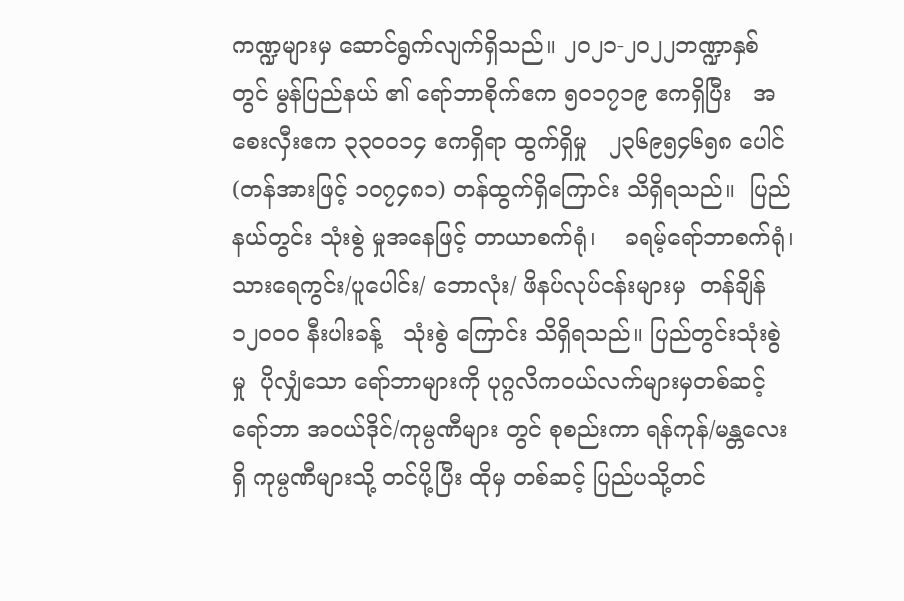ကဏ္ဍများမှ ဆောင်ရွက်လျက်ရှိသည်။ ၂၀၂၁-၂၀၂၂ဘဏ္ဍာနှစ်တွင် မွန်ပြည်နယ် ၏ ရော်ဘာစိုက်ဧက ၅၀၁၇၁၉ ဧကရှိပြီး   အစေးလှီးဧက ၃၃၀ဝ၁၄ ဧကရှိရာ ထွက်ရှိမှု   ၂၃၆၉၅၄၆၅၈ ပေါင် (တန်အားဖြင့် ၁၀၇၄၈၁) တန်ထွက်ရှိကြောင်း သိရှိရသည်။  ပြည်နယ်တွင်း သုံးစွဲ မှုအနေဖြင့် တာယာစက်ရုံ၊    ခရမ့်ရော်ဘာစက်ရုံ၊   သားရေကွင်း/ပူပေါင်း/ ဘောလုံး/ ဖိနပ်လုပ်ငန်းများမှ  တန်ချိန် ၁၂၀ဝ၀ နီးပါးခန့်   သုံးစွဲ ကြောင်း သိရှိရသည်။ ပြည်တွင်းသုံးစွဲမှု  ပိုလျှံသော ရော်ဘာများကို ပုဂ္ဂလိကဝယ်လက်များမှတစ်ဆင့် ရော်ဘာ အဝယ်ဒိုင်/ကုမ္ပဏီများ တွင် စုစည်းကာ ရန်ကုန်/မန္တလေးရှိ ကုမ္ပဏီများသို့ တင်ပို့ပြီး ထိုမှ တစ်ဆင့် ပြည်ပသို့တင်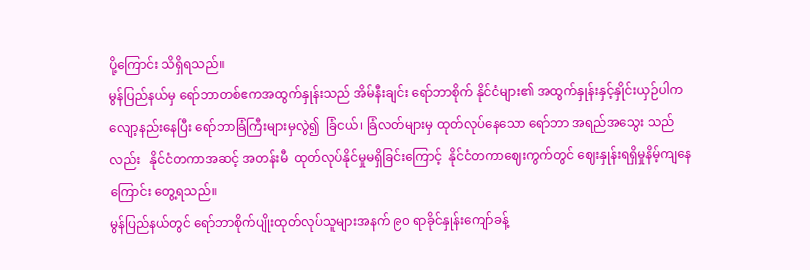ပို့ကြောင်း သိရှိရသည်။
မွန်ပြည်နယ်မှ ရော်ဘာတစ်ဧကအထွက်နှုန်းသည် အိမ်နီးချင်း ရော်ဘာစိုက် နိုင်ငံများ၏ အထွက်နှုန်းနှင့်နှိုင်းယှဉ်ပါက  လျော့နည်းနေပြီး ရော်ဘာခြံကြီးများမှလွဲ၍  ခြံငယ်၊ ခြံလတ်များမှ ထုတ်လုပ်နေသော ရော်ဘာ အရည်အသွေး သည်လည်း   နိုင်ငံတကာအဆင့် အတန်းမီ  ထုတ်လုပ်နိုင်မှုမရှိခြင်းကြောင့်  နိုင်ငံတကာဈေးကွက်တွင် ဈေးနှုန်းရရှိမှုနိမ့်ကျနေကြောင်း တွေ့ရသည်။
မွန်ပြည်နယ်တွင် ရော်ဘာစိုက်ပျိုးထုတ်လုပ်သူများအနက် ၉၀ ရာခိုင်နှုန်းကျော်ခန့်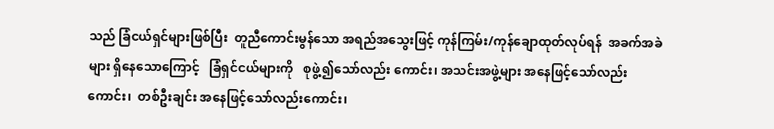သည် ခြံငယ်ရှင်များဖြစ်ပြီး  တူညီကောင်းမွန်သော အရည်အသွေးဖြင့် ကုန်ကြမ်း/ကုန်ချောထုတ်လုပ်ရန်  အခက်အခဲများ ရှိနေသောကြောင့်   ခြံရှင်ငယ်များကို   စုဖွဲ့၍သော်လည်း ကောင်း၊ အသင်းအဖွဲ့များ အနေဖြင့်သော်လည်းကောင်း၊  တစ်ဦးချင်း အနေဖြင့်သော်လည်းကောင်း၊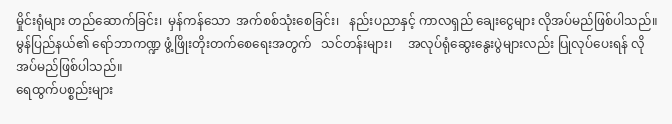မှိုင်းရုံများ တည်ဆောက်ခြင်း၊  မှန်ကန်သော  အက်စစ်သုံးစေခြင်း၊   နည်းပညာနှင့် ကာလရှည် ချေးငွေများ လိုအပ်မည်ဖြစ်ပါသည်။ မွန်ပြည်နယ်၏ ရော်ဘာကဏ္ဍ ဖွံ့ဖြိုးတိုးတက်စေရေးအတွက်   သင်တန်းများ၊     အလုပ်ရုံဆွေးနွေးပွဲများလည်း ပြုလုပ်ပေးရန် လိုအပ်မည်ဖြစ်ပါသည်။
ရေထွက်ပစ္စည်းများ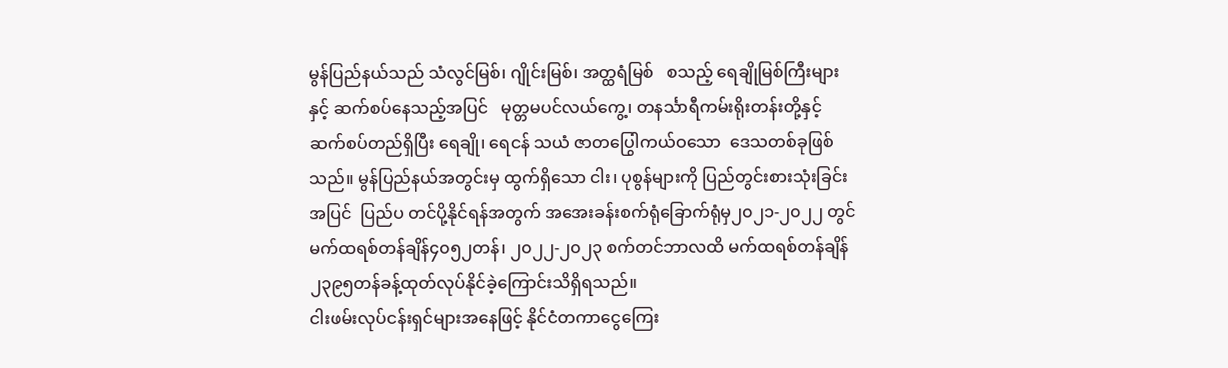မွန်ပြည်နယ်သည် သံလွင်မြစ်၊ ဂျိုင်းမြစ်၊ အတ္ထရံမြစ်   စသည့် ရေချိုမြစ်ကြီးများနှင့် ဆက်စပ်နေသည့်အပြင်   မုတ္တမပင်လယ်ကွေ့၊ တနင်္သာရီကမ်းရိုးတန်းတို့နှင့် ဆက်စပ်တည်ရှိပြီး ရေချို၊ ရေငန် သယံ ဇာတပြွေါကယ်ဝသော  ဒေသတစ်ခုဖြစ်သည်။ မွန်ပြည်နယ်အတွင်းမှ ထွက်ရှိသော ငါး၊ ပုစွန်များကို ပြည်တွင်းစားသုံးခြင်းအပြင်  ပြည်ပ တင်ပို့နိုင်ရန်အတွက် အအေးခန်းစက်ရုံခြောက်ရုံမှ၂၀၂၁-၂၀၂၂ တွင် မက်ထရစ်တန်ချိန်၄၀၅၂တန်၊ ၂၀၂၂-၂၀၂၃ စက်တင်ဘာလထိ မက်ထရစ်တန်ချိန်၂၃၉၅တန်ခန့်ထုတ်လုပ်နိုင်ခဲ့ကြောင်းသိရှိရသည်။
ငါးဖမ်းလုပ်ငန်းရှင်များအနေဖြင့် နိုင်ငံတကာငွေကြေး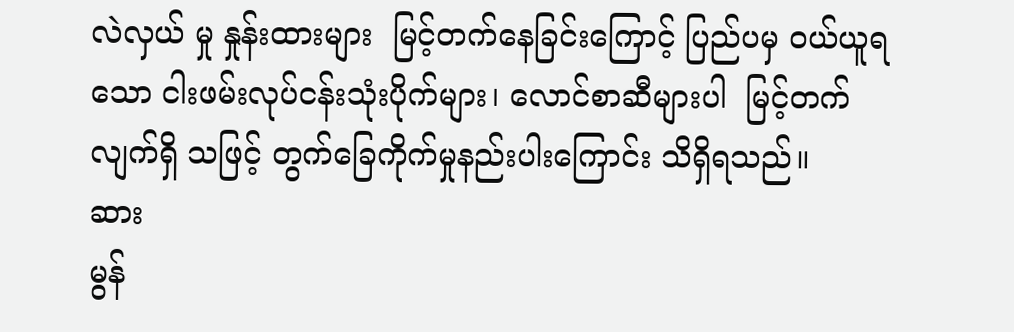လဲလှယ် မှု နှုန်းထားများ  မြင့်တက်နေခြင်းကြောင့် ပြည်ပမှ ဝယ်ယူရသော ငါးဖမ်းလုပ်ငန်းသုံးပိုက်များ၊ လောင်စာဆီများပါ  မြင့်တက်လျက်ရှိ သဖြင့် တွက်ခြေကိုက်မှုနည်းပါးကြောင်း သိရှိရသည်။
ဆား
မွန်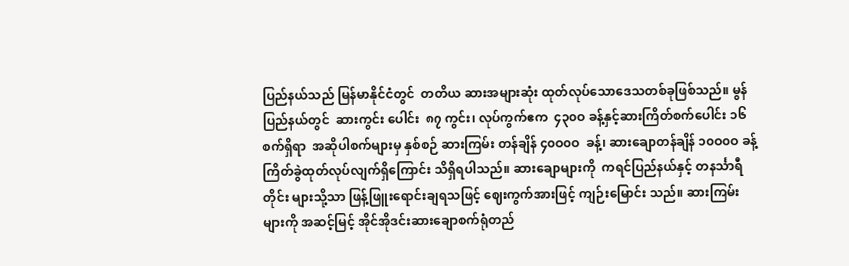ပြည်နယ်သည် မြန်မာနိုင်ငံတွင်  တတိယ ဆားအများဆုံး ထုတ်လုပ်သောဒေသတစ်ခုဖြစ်သည်။ မွန်ပြည်နယ်တွင်  ဆားကွင်း ပေါင်း  ၈၇ ကွင်း၊ လုပ်ကွက်ဧက  ၄၃၀ဝ ခန့်နှင့်ဆားကြိတ်စက်ပေါင်း ၁၆ စက်ရှိရာ  အဆိုပါစက်များမှ နှစ်စဉ် ဆားကြမ်း တန်ချိန် ၄၀ဝ၀ဝ  ခန့်၊ ဆားချောတန်ချိန် ၁၀ဝ၀ဝ ခန့် ကြိတ်ခွဲထုတ်လုပ်လျက်ရှိကြောင်း သိရှိရပါသည်။ ဆားချောများကို  ကရင်ပြည်နယ်နှင့် တနင်္သာရီတိုင်း များသို့သာ ဖြန့်ဖြူးရောင်းချရသဖြင့် ဈေးကွက်အားဖြင့် ကျဉ်းမြောင်း သည်။ ဆားကြမ်းများကို အဆင့်မြင့် အိုင်အိုဒင်းဆားချောစက်ရုံတည်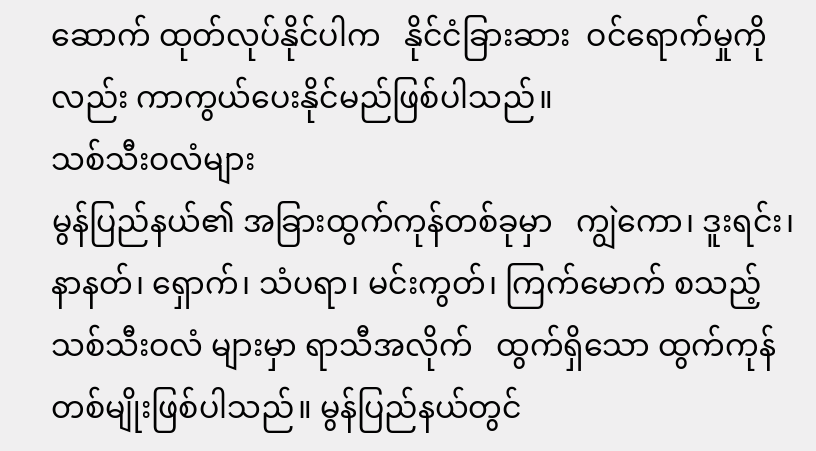ဆောက် ထုတ်လုပ်နိုင်ပါက   နိုင်ငံခြားဆား  ဝင်ရောက်မှုကိုလည်း ကာကွယ်ပေးနိုင်မည်ဖြစ်ပါသည်။
သစ်သီးဝလံများ
မွန်ပြည်နယ်၏ အခြားထွက်ကုန်တစ်ခုမှာ   ကျွဲကော၊ ဒူးရင်း၊ နာနတ်၊ ရှောက်၊ သံပရာ၊ မင်းကွတ်၊ ကြက်မောက် စသည့်  သစ်သီးဝလံ များမှာ ရာသီအလိုက်   ထွက်ရှိသော ထွက်ကုန်တစ်မျိုးဖြစ်ပါသည်။ မွန်ပြည်နယ်တွင်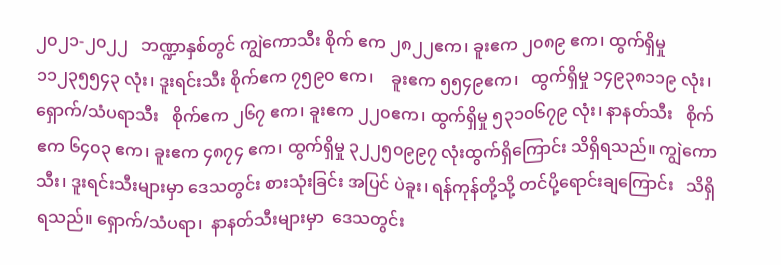၂၀၂၁-၂၀၂၂   ဘဏ္ဍာနှစ်တွင် ကျွဲကောသီး စိုက် ဧက ၂၈၂၂ဧက၊ ခူးဧက ၂၀၈၉ ဧက၊ ထွက်ရှိမှု ၁၁၂၃၅၅၄၃ လုံး၊ ဒူးရင်းသီး စိုက်ဧက ၇၅၉၀ ဧက၊    ခူးဧက ၅၅၄၉ဧက၊   ထွက်ရှိမှု ၁၄၉၃၈၁၁၉ လုံး၊ ရှောက်/သံပရာသီး   စိုက်ဧက ၂၆၇ ဧက၊ ခူးဧက ၂၂၀ဧက၊ ထွက်ရှိမှု ၅၃၁၀၆၇၉ လုံး၊ နာနတ်သီး   စိုက်ဧက ၆၄၀၃ ဧက၊ ခူးဧက ၄၈၇၄ ဧက၊ ထွက်ရှိမှု ၃၂၂၅၀၉၉၇ လုံးထွက်ရှိကြောင်း သိရှိရသည်။ ကျွဲကောသီး၊ ဒူးရင်းသီးများမှာ ဒေသတွင်း စားသုံးခြင်း အပြင် ပဲခူး၊ ရန်ကုန်တို့သို့ တင်ပို့ရောင်းချကြောင်း   သိရှိရသည်။ ရှောက်/သံပရာ၊  နာနတ်သီးများမှာ  ဒေသတွင်း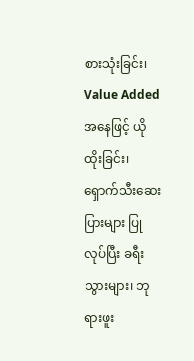စားသုံးခြင်း၊ Value Added  အနေဖြင့် ယိုထိုးခြင်း၊ရှောက်သီးဆေးပြားများ ပြုလုပ်ပြီး ခရီးသွားများ၊ ဘုရားဖူး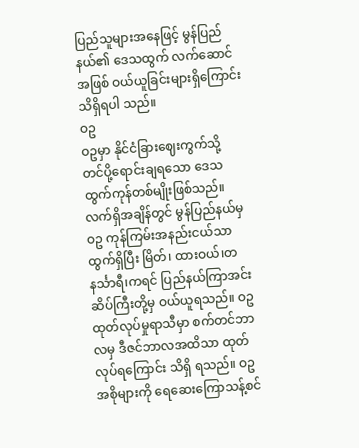ပြည်သူများအနေဖြင့် မွန်ပြည်နယ်၏ ဒေသထွက် လက်ဆောင်အဖြစ် ဝယ်ယူခြင်းများရှိကြောင်း သိရှိရပါ သည်။
ဝဥ
ဝဥမှာ နိုင်ငံခြားဈေးကွက်သို့  တင်ပို့ရောင်းချရသော ဒေသ ထွက်ကုန်တစ်မျိုးဖြစ်သည်။ လက်ရှိအချိန်တွင် မွန်ပြည်နယ်မှ  ဝဥ ကုန်ကြမ်းအနည်းငယ်သာထွက်ရှိပြီး မြိတ်၊ ထားဝယ်၊တနင်္သာရီ၊ကရင် ပြည်နယ်ကြာအင်းဆိပ်ကြီးတို့မှ ဝယ်ယူရသည်။ ဝဥထုတ်လုပ်မှုရာသီမှာ စက်တင်ဘာလမှ ဒီဇင်ဘာလအထိသာ ထုတ်လုပ်ရကြောင်း သိရှိ ရသည်။ ဝဥအစိုများကို ရေဆေးကြောသန့်စင်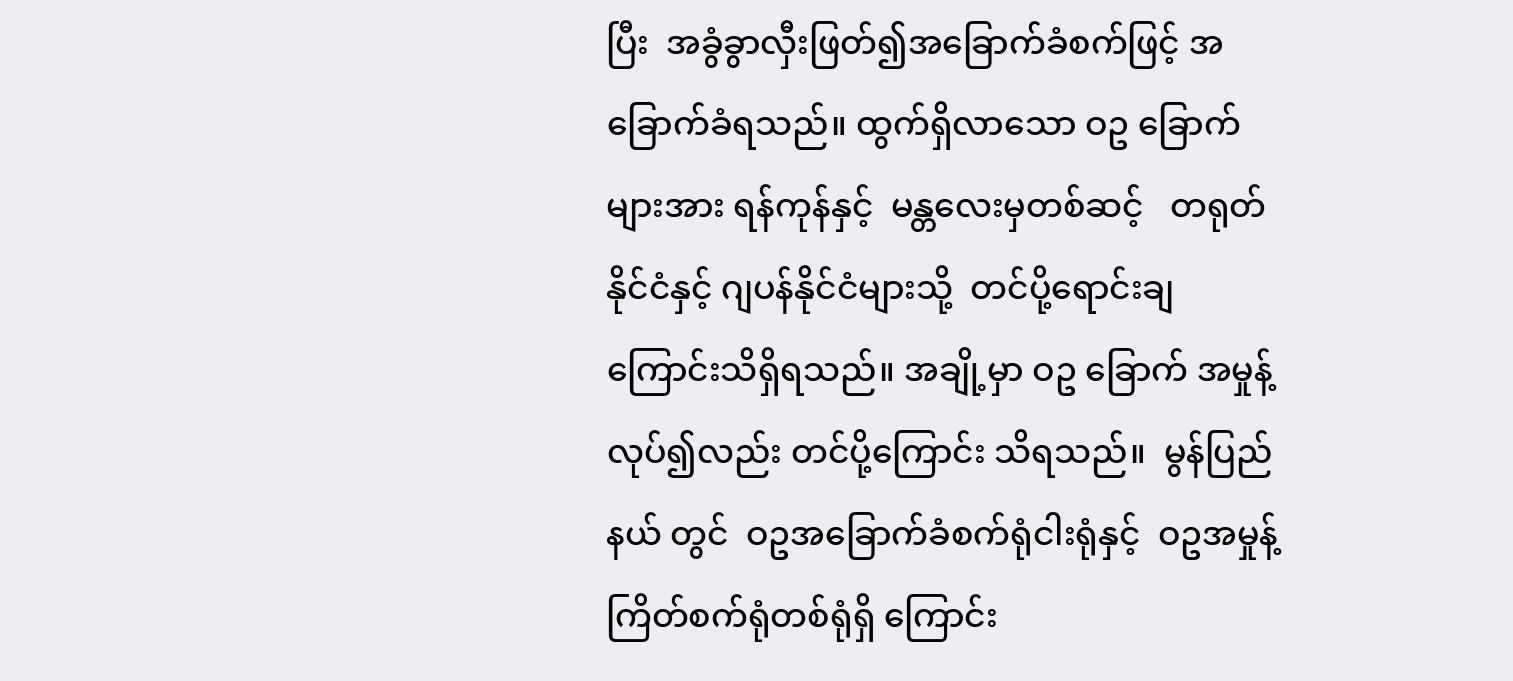ပြီး  အခွံခွာလှီးဖြတ်၍အခြောက်ခံစက်ဖြင့် အခြောက်ခံရသည်။ ထွက်ရှိလာသော ဝဥ ခြောက်များအား ရန်ကုန်နှင့်  မန္တလေးမှတစ်ဆင့်   တရုတ်နိုင်ငံနှင့် ဂျပန်နိုင်ငံများသို့  တင်ပို့ရောင်းချကြောင်းသိရှိရသည်။ အချို့မှာ ဝဥ ခြောက် အမှုန့်လုပ်၍လည်း တင်ပို့ကြောင်း သိရသည်။  မွန်ပြည်နယ် တွင်  ဝဥအခြောက်ခံစက်ရုံငါးရုံနှင့်  ဝဥအမှုန့်ကြိတ်စက်ရုံတစ်ရုံရှိ ကြောင်း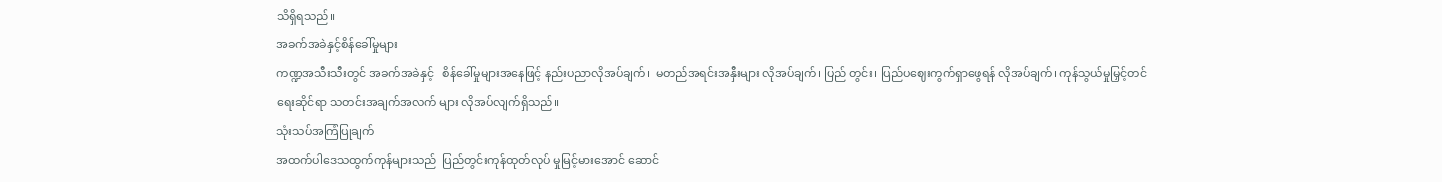သိရှိရသည်။
အခက်အခဲနှင့်စိန်ခေါ်မှုများ
ကဏ္ဍအသီးသီးတွင် အခက်အခဲနှင့်   စိန်ခေါ်မှုများအနေဖြင့် နည်းပညာလိုအပ်ချက်၊  မတည်အရင်းအနှီးများ လိုအပ်ချက်၊ ပြည် တွင်း၊ ပြည်ပဈေးကွက်ရှာဖွေရန် လိုအပ်ချက်၊ ကုန်သွယ်မှုမြှင့်တင်ရေးဆိုင်ရာ သတင်းအချက်အလက် များ လိုအပ်လျက်ရှိသည်။
သုံးသပ်အကြံပြုချက်
အထက်ပါဒေသထွက်ကုန်များသည်  ပြည်တွင်းကုန်ထုတ်လုပ် မှုမြင့်မားအောင် ဆောင်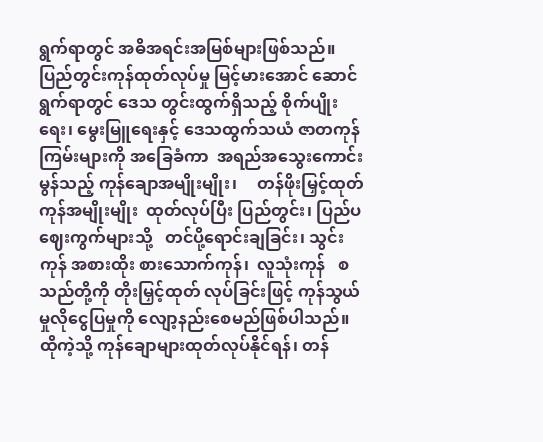ရွက်ရာတွင် အဓိအရင်းအမြစ်များဖြစ်သည်။ ပြည်တွင်းကုန်ထုတ်လုပ်မှု မြင့်မားအောင် ဆောင်ရွက်ရာတွင် ဒေသ တွင်းထွက်ရှိသည့် စိုက်ပျိုးရေး၊ မွေးမြူရေးနှင့် ဒေသထွက်သယံ ဇာတကုန်ကြမ်းများကို အခြေခံကာ  အရည်အသွေးကောင်းမွန်သည့် ကုန်ချောအမျိုးမျိုး၊     တန်ဖိုးမြှင့်ထုတ်ကုန်အမျိုးမျိုး  ထုတ်လုပ်ပြီး ပြည်တွင်း၊ ပြည်ပဈေးကွက်များသို့   တင်ပို့ရောင်းချခြင်း၊ သွင်းကုန် အစားထိုး စားသောက်ကုန်၊  လူသုံးကုန်   စသည်တို့ကို တိုးမြှင့်ထုတ် လုပ်ခြင်းဖြင့် ကုန်သွယ်မှုလိုငွေပြမှုကို လျော့နည်းစေမည်ဖြစ်ပါသည်။
ထိုကဲ့သို့ ကုန်ချောများထုတ်လုပ်နိုင်ရန်၊ တန်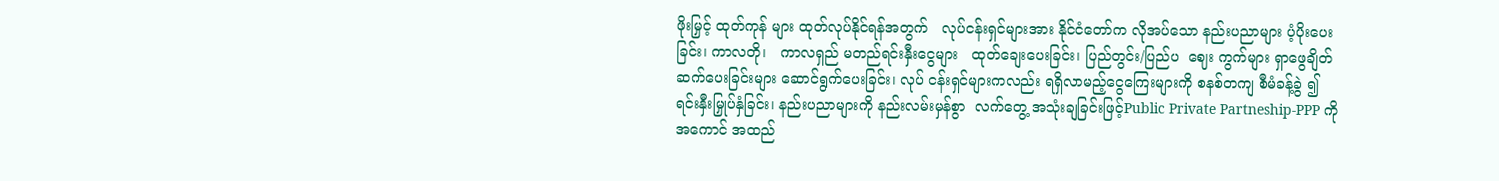ဖိုးမြှင့် ထုတ်ကုန် များ ထုတ်လုပ်နိုင်ရန်အတွက်   လုပ်ငန်းရှင်များအား နိုင်ငံတော်က လိုအပ်သော နည်းပညာများ ပံ့ပိုးပေးခြင်း၊ ကာလတို၊   ကာလရှည် မတည်ရင်းနှီးငွေများ   ထုတ်ချေးပေးခြင်း၊ ပြည်တွင်း/ပြည်ပ  ဈေး ကွက်များ ရှာဖွေချိတ်ဆက်ပေးခြင်းများ ဆောင်ရွက်ပေးခြင်း၊ လုပ် ငန်းရှင်များကလည်း ရရှိလာမည့်ငွေကြေးများကို စနစ်တကျ စီမံခန့်ခွဲ ၍ ရင်းနှီးမြှုပ်နှံခြင်း၊ နည်းပညာများကို နည်းလမ်းမှန်စွာ  လက်တွေ့ အသုံးချခြင်းဖြင့်Public Private Partneship-PPP ကို   အကောင် အထည်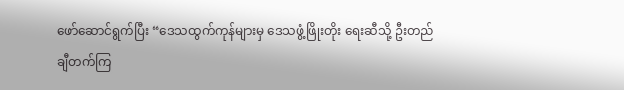ဖော်ဆောင်ရွက်ပြီး “ဒေသထွက်ကုန်များမှ ဒေသဖွံ့ဖြိုးတိုး ရေးဆီသို့ ဦးတည်ချီတက်ကြ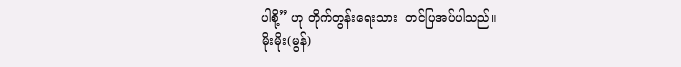ပါစို့” ဟု တိုက်တွန်းရေးသား  တင်ပြအပ်ပါသည်။
မိုးမိုး(မွန်)